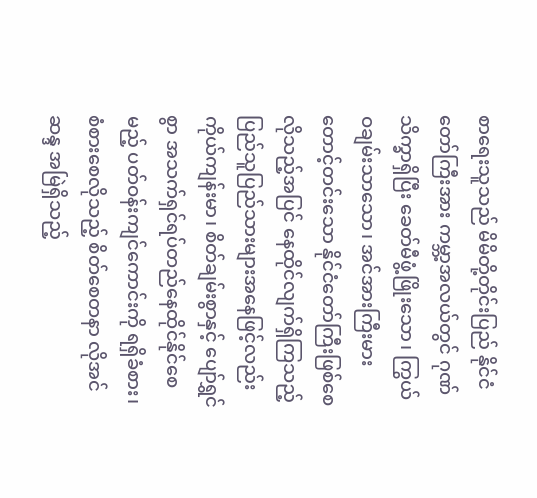စာရေးသူသည် မိမိတို့တိုင်းပြည် နိုင်ငံတော်ကြီးအား ကမ္ဘာ့အလယ်တွင် ဂုဏ်သိက္ခာရှိပြီး ခေတ်မီဖွံ့ဖြိုးသော၊ ကြွယ်ဝချမ်းသာသော၊ အင်အားကြီးမားတောင့်တင်းသော နိုင်ငံတော်ကြီးဖြစ်စေလိုသည့်အပြင် နေထိုင်လျက်ရှိကြသည့် ပြည်သူပြည်သားများအနေဖြင့်လည်း ကိုယ်ကျန်းမာ၊ စိတ်ချမ်းစွာနှင့် ပျော်ရွှင်စွာ အသက်ရှင်ရပ်တည်နေထိုင်နိုင်စေမည့် ပတ်ဝန်းကျင်ကောင်းကို ရရှိခံစား၊ စံစားစေလိုသည့် စိတ်စေတနာ လိုအင်ဆန္ဒ အမြဲရှိသည့်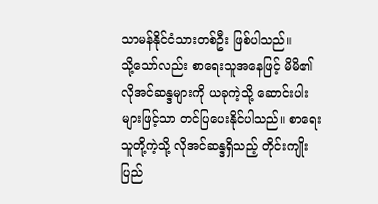သာမန်နိုင်ငံသားတစ်ဦး ဖြစ်ပါသည်။
သို့သော်လည်း စာရေးသူအနေဖြင့် မိမိ၏ လိုအင်ဆန္ဒများကို ယခုကဲ့သို့ ဆောင်းပါးများဖြင့်သာ တင်ပြပေးနိုင်ပါသည်။ စာရေးသူတို့ကဲ့သို့ လိုအင်ဆန္ဒရှိသည့် တိုင်းကျိုးပြည်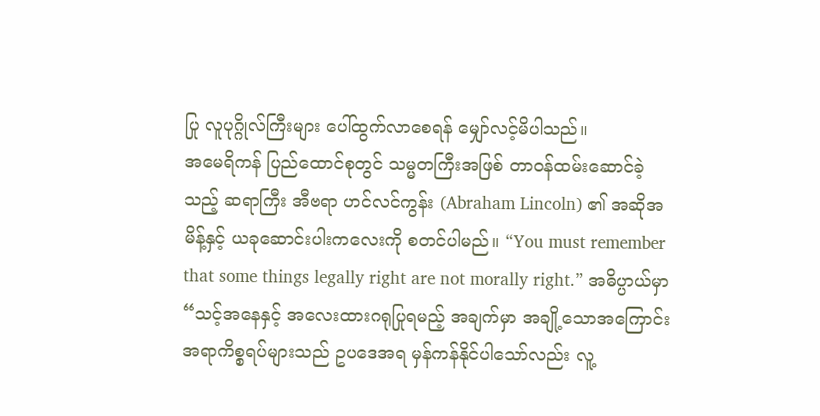ပြု လူပုဂ္ဂိုလ်ကြီးများ ပေါ်ထွက်လာစေရန် မျှော်လင့်မိပါသည်။
အမေရိကန် ပြည်ထောင်စုတွင် သမ္မတကြီးအဖြစ် တာဝန်ထမ်းဆောင်ခဲ့သည့် ဆရာကြီး အီဗရာ ဟင်လင်ကွန်း (Abraham Lincoln) ၏ အဆိုအမိန့်နှင့် ယခုဆောင်းပါးကလေးကို စတင်ပါမည်။ “You must remember that some things legally right are not morally right.” အဓိပ္ပာယ်မှာ “သင့်အနေနှင့် အလေးထားဂရုပြုရမည့် အချက်မှာ အချို့သောအကြောင်းအရာကိစ္စရပ်များသည် ဥပဒေအရ မှန်ကန်နိုင်ပါသော်လည်း လူ့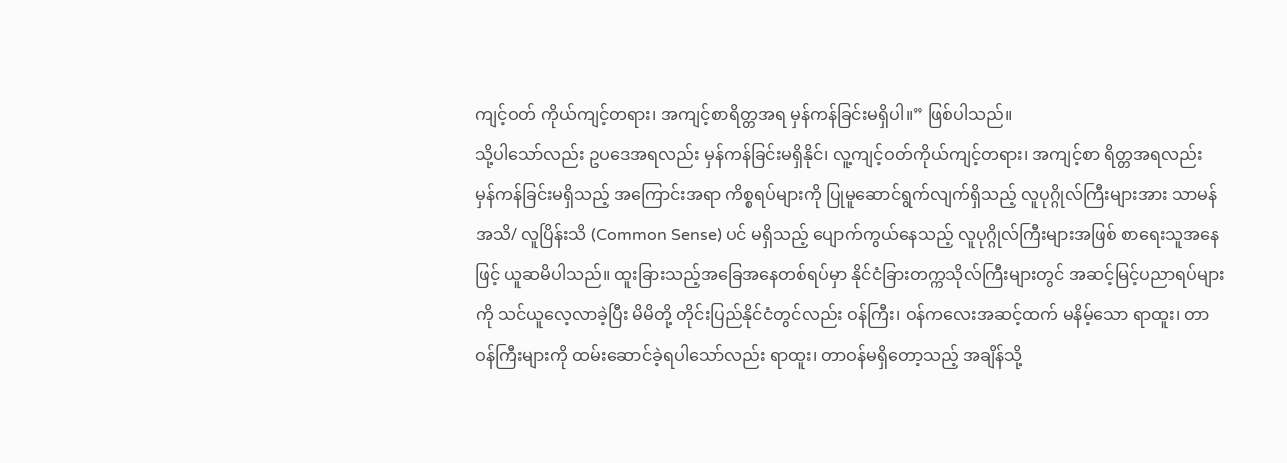ကျင့်ဝတ် ကိုယ်ကျင့်တရား၊ အကျင့်စာရိတ္တအရ မှန်ကန်ခြင်းမရှိပါ။” ဖြစ်ပါသည်။
သို့ပါသော်လည်း ဥပဒေအရလည်း မှန်ကန်ခြင်းမရှိနိုင်၊ လူ့ကျင့်ဝတ်ကိုယ်ကျင့်တရား၊ အကျင့်စာ ရိတ္တအရလည်း မှန်ကန်ခြင်းမရှိသည့် အကြောင်းအရာ ကိစ္စရပ်များကို ပြုမူဆောင်ရွက်လျက်ရှိသည့် လူပုဂ္ဂိုလ်ကြီးများအား သာမန် အသိ/ လူပြိန်းသိ (Common Sense) ပင် မရှိသည့် ပျောက်ကွယ်နေသည့် လူပုဂ္ဂိုလ်ကြီးများအဖြစ် စာရေးသူအနေဖြင့် ယူဆမိပါသည်။ ထူးခြားသည့်အခြေအနေတစ်ရပ်မှာ နိုင်ငံခြားတက္ကသိုလ်ကြီးများတွင် အဆင့်မြင့်ပညာရပ်များကို သင်ယူလေ့လာခဲ့ပြီး မိမိတို့ တိုင်းပြည်နိုင်ငံတွင်လည်း ဝန်ကြီး၊ ဝန်ကလေးအဆင့်ထက် မနိမ့်သော ရာထူး၊ တာဝန်ကြီးများကို ထမ်းဆောင်ခဲ့ရပါသော်လည်း ရာထူး၊ တာဝန်မရှိတော့သည့် အချိန်သို့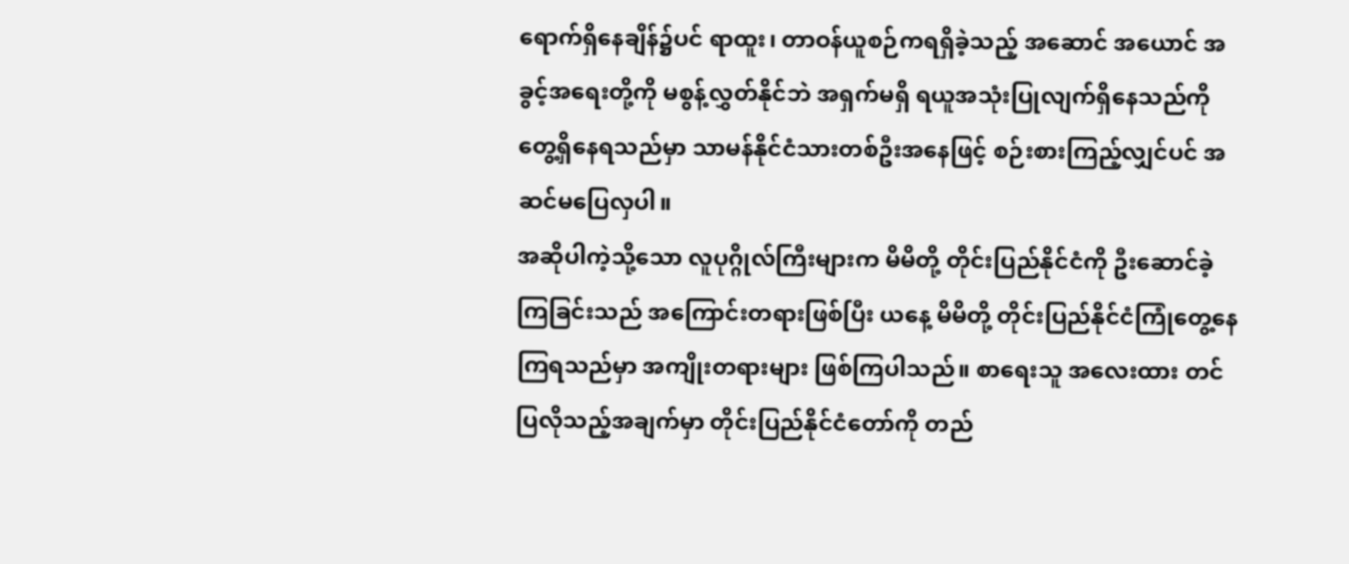ရောက်ရှိနေချိန်၌ပင် ရာထူး၊ တာဝန်ယူစဉ်ကရရှိခဲ့သည့် အဆောင် အယောင် အခွင့်အရေးတို့ကို မစွန့်လွှတ်နိုင်ဘဲ အရှက်မရှိ ရယူအသုံးပြုလျက်ရှိနေသည်ကို တွေ့ရှိနေရသည်မှာ သာမန်နိုင်ငံသားတစ်ဦးအနေဖြင့် စဉ်းစားကြည့်လျှင်ပင် အဆင်မပြေလှပါ။
အဆိုပါကဲ့သို့သော လူပုဂ္ဂိုလ်ကြီးများက မိမိတို့ တိုင်းပြည်နိုင်ငံကို ဦးဆောင်ခဲ့ကြခြင်းသည် အကြောင်းတရားဖြစ်ပြီး ယနေ့ မိမိတို့ တိုင်းပြည်နိုင်ငံကြုံတွေ့နေကြရသည်မှာ အကျိုးတရားများ ဖြစ်ကြပါသည်။ စာရေးသူ အလေးထား တင်ပြလိုသည့်အချက်မှာ တိုင်းပြည်နိုင်ငံတော်ကို တည်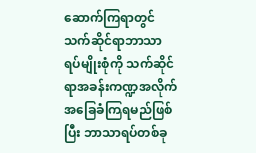ဆောက်ကြရာတွင် သက်ဆိုင်ရာဘာသာ ရပ်မျိုးစုံကို သက်ဆိုင်ရာအခန်းကဏ္ဍအလိုက် အခြေခံကြရမည်ဖြစ်ပြီး ဘာသာရပ်တစ်ခု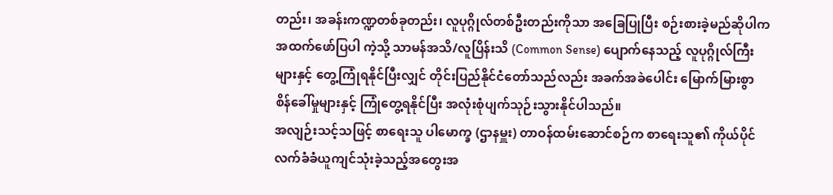တည်း၊ အခန်းကဏ္ဍတစ်ခုတည်း၊ လူပုဂ္ဂိုလ်တစ်ဦးတည်းကိုသာ အခြေပြုပြီး စဉ်းစားခဲ့မည်ဆိုပါက အထက်ဖော်ပြပါ ကဲ့သို့ သာမန်အသိ/လူပြိန်းသိ (Common Sense) ပျောက်နေသည့် လူပုဂ္ဂိုလ်ကြီးများနှင့် တွေ့ကြုံရနိုင်ပြီးလျှင် တိုင်းပြည်နိုင်ငံတော်သည်လည်း အခက်အခဲပေါင်း မြောက်မြားစွာ စိန်ခေါ်မှုများနှင့် ကြုံတွေ့ရနိုင်ပြီး အလုံးစုံပျက်သုဉ်းသွားနိုင်ပါသည်။
အလျဉ်းသင့်သဖြင့် စာရေးသူ ပါမောက္ခ (ဌာနမှူး) တာဝန်ထမ်းဆောင်စဉ်က စာရေးသူ၏ ကိုယ်ပိုင် လက်ခံခံယူကျင်သုံးခဲ့သည့်အတွေးအ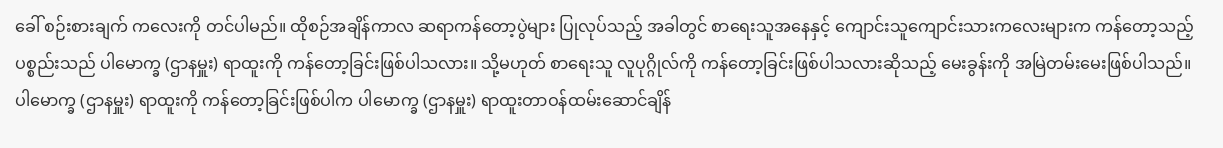ခေါ် စဉ်းစားချက် ကလေးကို တင်ပါမည်။ ထိုစဉ်အချိန်ကာလ ဆရာကန်တော့ပွဲများ ပြုလုပ်သည့် အခါတွင် စာရေးသူအနေနှင့် ကျောင်းသူကျောင်းသားကလေးများက ကန်တော့သည့် ပစ္စည်းသည် ပါမောက္ခ (ဌာနမှူး) ရာထူးကို ကန်တော့ခြင်းဖြစ်ပါသလား။ သို့မဟုတ် စာရေးသူ လူပုဂ္ဂိုလ်ကို ကန်တော့ခြင်းဖြစ်ပါသလားဆိုသည့် မေးခွန်းကို အမြဲတမ်းမေးဖြစ်ပါသည်။
ပါမောက္ခ (ဌာနမှူး) ရာထူးကို ကန်တော့ခြင်းဖြစ်ပါက ပါမောက္ခ (ဌာနမှူး) ရာထူးတာဝန်ထမ်းဆောင်ချိန်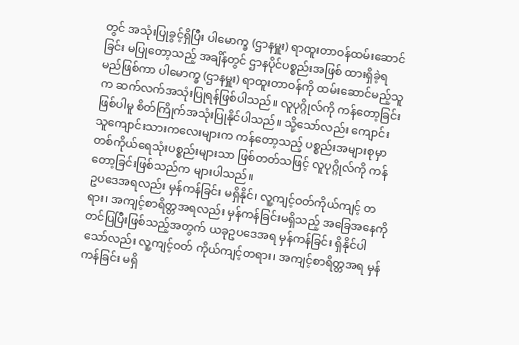တွင် အသုံးပြုခွင့်ရှိပြီး ပါမောက္ခ (ဌာနမှူး) ရာထူးတာဝန်ထမ်းဆောင်ခြင်း မပြုတော့သည့် အချိန်တွင် ဌာနပိုင်ပစ္စည်းအဖြစ် ထားရှိခဲ့ရမည်ဖြစ်ကာ ပါမောက္ခ (ဌာနမှူး) ရာထူးတာဝန်ကို ထမ်းဆောင်မည့်သူက ဆက်လက်အသုံးပြုရန်ဖြစ်ပါသည်။ လူပုဂ္ဂိုလ်ကို ကန်တော့ခြင်းဖြစ်ပါမူ စိတ်ကြိုက်အသုံးပြုနိုင်ပါသည်။ သို့သော်လည်း ကျောင်းသူကျောင်းသားကလေးများက ကန်တော့သည့် ပစ္စည်းအများစုမှာ တစ်ကိုယ်ရေသုံးပစ္စည်းများသာ ဖြစ်တတ်သဖြင့် လူပုဂ္ဂိုလ်ကို ကန်တော့ခြင်းဖြစ်သည်က များပါသည်။
ဥပဒေအရလည်း မှန်ကန်ခြင်း မရှိနိုင်၊ လူ့ကျင့်ဝတ်ကိုယ်ကျင့် တရား၊ အကျင့်စာရိတ္တအရလည်း မှန်ကန်ခြင်းမရှိသည့် အခြေအနေကို တင်ပြပြီးဖြစ်သည့်အတွက် ယခုဥပဒေအရ မှန်ကန်ခြင်း ရှိနိုင်ပါသော်လည်း လူ့ကျင့်ဝတ် ကိုယ်ကျင့်တရား၊ အကျင့်စာရိတ္တအရ မှန်ကန်ခြင်း မရှိ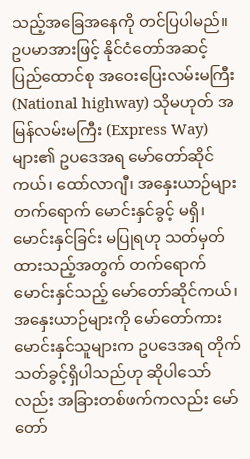သည့်အခြေအနေကို တင်ပြပါမည်။
ဥပမာအားဖြင့် နိုင်ငံတော်အဆင့် ပြည်ထောင်စု အဝေးပြေးလမ်းမကြီး (National highway) သိုမဟုတ် အမြန်လမ်းမကြီး (Express Way) များ၏ ဥပဒေအရ မော်တော်ဆိုင်ကယ်၊ ထော်လာဂျီ၊ အနှေးယာဉ်များ တက်ရောက် မောင်းနှင်ခွင့် မရှိ၊ မောင်းနှင်ခြင်း မပြုရဟု သတ်မှတ်ထားသည့်အတွက် တက်ရောက်မောင်းနှင်သည့် မော်တော်ဆိုင်ကယ်၊ အနှေးယာဉ်များကို မော်တော်ကားမောင်းနှင်သူများက ဥပဒေအရ တိုက်သတ်ခွင့်ရှိပါသည်ဟု ဆိုပါသော်လည်း အခြားတစ်ဖက်ကလည်း မော်တော်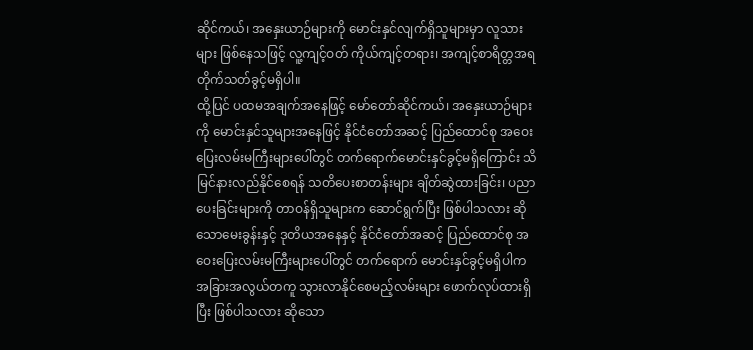ဆိုင်ကယ်၊ အနှေးယာဉ်များကို မောင်းနှင်လျက်ရှိသူများမှာ လူသားများ ဖြစ်နေသဖြင့် လူ့ကျင့်ဝတ် ကိုယ်ကျင့်တရား၊ အကျင့်စာရိတ္တအရ တိုက်သတ်ခွင့်မရှိပါ။
ထို့ပြင် ပထမအချက်အနေဖြင့် မော်တော်ဆိုင်ကယ်၊ အနှေးယာဉ်များကို မောင်းနှင်သူများအနေဖြင့် နိုင်ငံတော်အဆင့် ပြည်ထောင်စု အဝေးပြေးလမ်းမကြီးများပေါ်တွင် တက်ရောက်မောင်းနှင်ခွင့်မရှိကြောင်း သိမြင်နားလည်နိုင်စေရန် သတိပေးစာတန်းများ ချိတ်ဆွဲထားခြင်း၊ ပညာပေးခြင်းများကို တာဝန်ရှိသူများက ဆောင်ရွက်ပြီး ဖြစ်ပါသလား ဆိုသောမေးခွန်းနှင့် ဒုတိယအနေနှင့် နိုင်ငံတော်အဆင့် ပြည်ထောင်စု အဝေးပြေးလမ်းမကြီးများပေါ်တွင် တက်ရောက် မောင်းနှင်ခွင့်မရှိပါက အခြားအလွယ်တကူ သွားလာနိုင်စေမည့်လမ်းများ ဖောက်လုပ်ထားရှိပြီး ဖြစ်ပါသလား ဆိုသော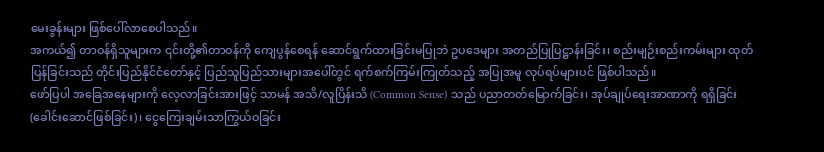မေးခွန်းများ ဖြစ်ပေါ်လာစေပါသည်။
အကယ်၍ တာဝန်ရှိသူများက ၎င်းတို့၏တာဝန်ကို ကျေပွန်စေရန် ဆောင်ရွက်ထားခြင်းမပြုဘဲ ဥပဒေများ အတည်ပြုပြဋ္ဌာန်းခြင်း၊ စည်းမျဉ်းစည်းကမ်းများ ထုတ်ပြန်ခြင်းသည် တိုင်းပြည်နိုင်ငံတော်နှင့် ပြည်သူပြည်သားများအပေါ်တွင် ရက်စက်ကြမ်းကြုတ်သည့် အပြုအမူ လုပ်ရပ်များပင် ဖြစ်ပါသည်။
ဖော်ပြပါ အခြေအနေများကို လေ့လာခြင်းအားဖြင့် သာမန် အသိ/လူပြိန်းသိ (Common Sense) သည် ပညာတတ်မြောက်ခြင်း၊ အုပ်ချုပ်ရေးအာဏာကို ရရှိခြင်း (ခေါင်းဆောင်ဖြစ်ခြင်း)၊ ငွေကြေးချမ်းသာကြွယ်ဝခြင်း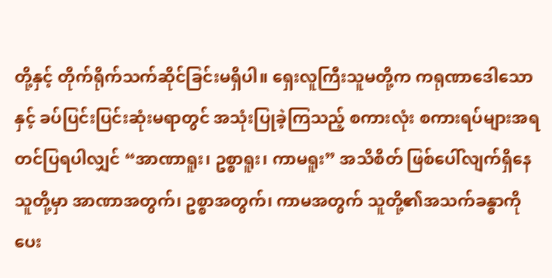တို့နှင့် တိုက်ရိုက်သက်ဆိုင်ခြင်းမရှိပါ။ ရှေးလူကြီးသူမတို့က ကရုဏာဒေါသောနှင့် ခပ်ပြင်းပြင်းဆုံးမရာတွင် အသုံးပြုခဲ့ကြသည့် စကားလုံး စကားရပ်များအရ တင်ပြရပါလျှင် “အာဏာရူး၊ ဥစ္စာရူး၊ ကာမရူး” အသိစိတ် ဖြစ်ပေါ်လျက်ရှိနေသူတို့မှာ အာဏာအတွက်၊ ဥစ္စာအတွက်၊ ကာမအတွက် သူတို့၏အသက်ခန္ဓာကို ပေး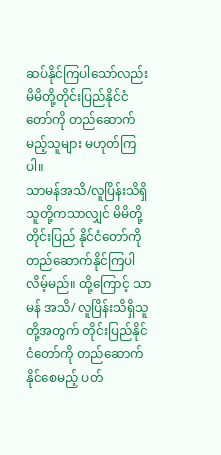ဆပ်နိုင်ကြပါသော်လည်း မိမိတို့တိုင်းပြည်နိုင်ငံတော်ကို တည်ဆောက်မည့်သူများ မဟုတ်ကြပါ။
သာမန်အသိ/လူပြိန်းသိရှိသူတို့ကသာလျှင် မိမိတို့ တိုင်းပြည် နိုင်ငံတော်ကို တည်ဆောက်နိုင်ကြပါလိမ့်မည်။ ထို့ကြောင့် သာမန် အသိ/ လူပြိန်းသိရှိသူတို့အတွက် တိုင်းပြည်နိုင်ငံတော်ကို တည်ဆောက်နိုင်စေမည့် ပတ်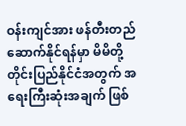ဝန်းကျင်အား ဖန်တီးတည်ဆောက်နိုင်ရန်မှာ မိမိတို့ တိုင်းပြည်နိုင်ငံအတွက် အရေးကြီးဆုံးအချက် ဖြစ်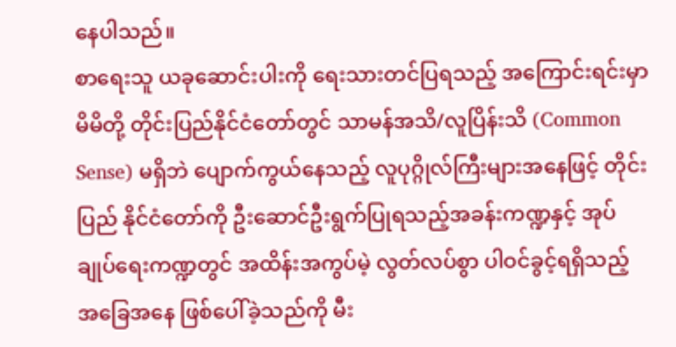နေပါသည်။
စာရေးသူ ယခုဆောင်းပါးကို ရေးသားတင်ပြရသည့် အကြောင်းရင်းမှာ မိမိတို့ တိုင်းပြည်နိုင်ငံတော်တွင် သာမန်အသိ/လူပြိန်းသိ (Common Sense) မရှိဘဲ ပျောက်ကွယ်နေသည့် လူပုဂ္ဂိုလ်ကြီးများအနေဖြင့် တိုင်းပြည် နိုင်ငံတော်ကို ဦးဆောင်ဦးရွက်ပြုရသည့်အခန်းကဏ္ဍနှင့် အုပ်ချုပ်ရေးကဏ္ဍတွင် အထိန်းအကွပ်မဲ့ လွတ်လပ်စွာ ပါဝင်ခွင့်ရရှိသည့် အခြေအနေ ဖြစ်ပေါ်ခဲ့သည်ကို မီး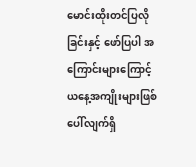မောင်းထိုးတင်ပြလိုခြင်းနှင့် ဖော်ပြပါ အကြောင်းများကြောင့် ယနေ့အကျိုးများဖြစ်ပေါ်လျက်ရှိ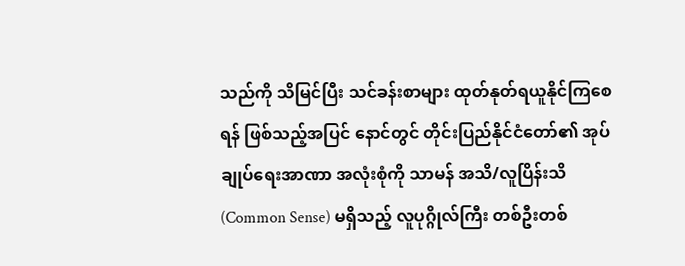သည်ကို သိမြင်ပြီး သင်ခန်းစာများ ထုတ်နုတ်ရယူနိုင်ကြစေရန် ဖြစ်သည့်အပြင် နောင်တွင် တိုင်းပြည်နိုင်ငံတော်၏ အုပ်ချုပ်ရေးအာဏာ အလုံးစုံကို သာမန် အသိ/လူပြိန်းသိ (Common Sense) မရှိသည့် လူပုဂ္ဂိုလ်ကြီး တစ်ဦးတစ်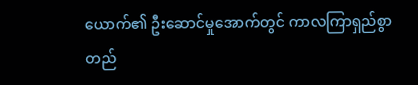ယောက်၏ ဦးဆောင်မှုအောက်တွင် ကာလကြာရှည်စွာ တည်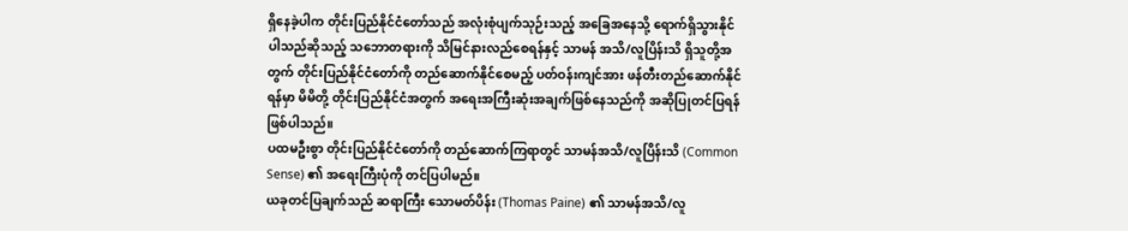ရှိနေခဲ့ပါက တိုင်းပြည်နိုင်ငံတော်သည် အလုံးစုံပျက်သုဉ်းသည့် အခြေအနေသို့ ရောက်ရှိသွားနိုင်ပါသည်ဆိုသည့် သဘောတရားကို သိမြင်နားလည်စေရန်နှင့် သာမန် အသိ/လူပြိန်းသိ ရှိသူတို့အတွက် တိုင်းပြည်နိုင်ငံတော်ကို တည်ဆောက်နိုင်စေမည့် ပတ်ဝန်းကျင်အား ဖန်တီးတည်ဆောက်နိုင်ရန်မှာ မိမိတို့ တိုင်းပြည်နိုင်ငံအတွက် အရေးအကြီးဆုံးအချက်ဖြစ်နေသည်ကို အဆိုပြုတင်ပြရန် ဖြစ်ပါသည်။
ပထမဦးစွာ တိုင်းပြည်နိုင်ငံတော်ကို တည်ဆောက်ကြရာတွင် သာမန်အသိ/လူပြိန်းသိ (Common Sense) ၏ အရေးကြီးပုံကို တင်ပြပါမည်။
ယခုတင်ပြချက်သည် ဆရာကြီး သောမတ်ပိန်း (Thomas Paine) ၏ သာမန်အသိ/လူ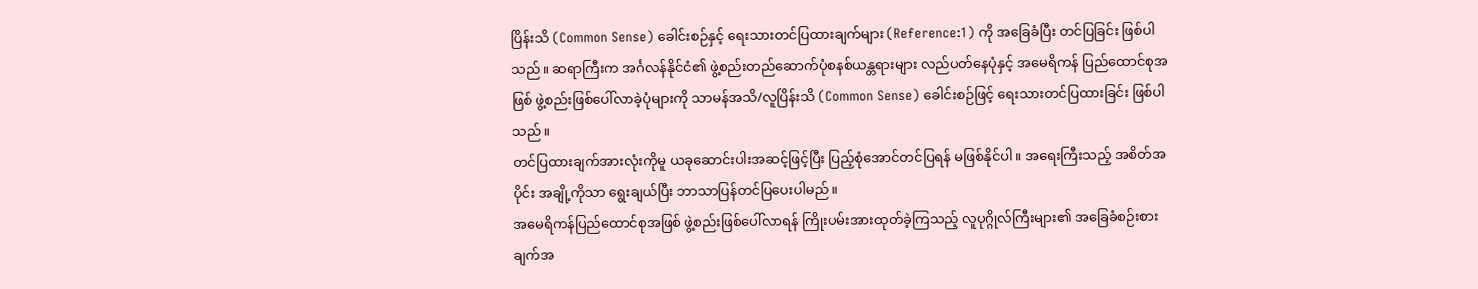ပြိန်းသိ (Common Sense) ခေါင်းစဉ်နှင့် ရေးသားတင်ပြထားချက်များ (Reference:1) ကို အခြေခံပြီး တင်ပြခြင်း ဖြစ်ပါသည်။ ဆရာကြီးက အင်္ဂလန်နိုင်ငံ၏ ဖွဲ့စည်းတည်ဆောက်ပုံစနစ်ယန္တရားများ လည်ပတ်နေပုံနှင့် အမေရိကန် ပြည်ထောင်စုအဖြစ် ဖွဲ့စည်းဖြစ်ပေါ်လာခဲ့ပုံများကို သာမန်အသိ/လူပြိန်းသိ (Common Sense) ခေါင်းစဉ်ဖြင့် ရေးသားတင်ပြထားခြင်း ဖြစ်ပါသည်။
တင်ပြထားချက်အားလုံးကိုမူ ယခုဆောင်းပါးအဆင့်ဖြင့်ပြီး ပြည့်စုံအောင်တင်ပြရန် မဖြစ်နိုင်ပါ။ အရေးကြီးသည့် အစိတ်အပိုင်း အချို့ကိုသာ ရွေးချယ်ပြီး ဘာသာပြန်တင်ပြပေးပါမည်။
အမေရိကန်ပြည်ထောင်စုအဖြစ် ဖွဲ့စည်းဖြစ်ပေါ်လာရန် ကြိုးပမ်းအားထုတ်ခဲ့ကြသည့် လူပုဂ္ဂိုလ်ကြီးများ၏ အခြေခံစဉ်းစားချက်အ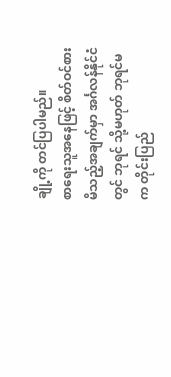ချို့ကို တင်ပြပါမည်။
စာရေးသူအနေဖြင့် စိတ်ဝင်စားမိသည့်အချက်မှာ အင်္ဂလန်နိုင်ငံတွင် ဘုရင် သို့မဟုတ် ဘုရင်မက တိုင်းပြည်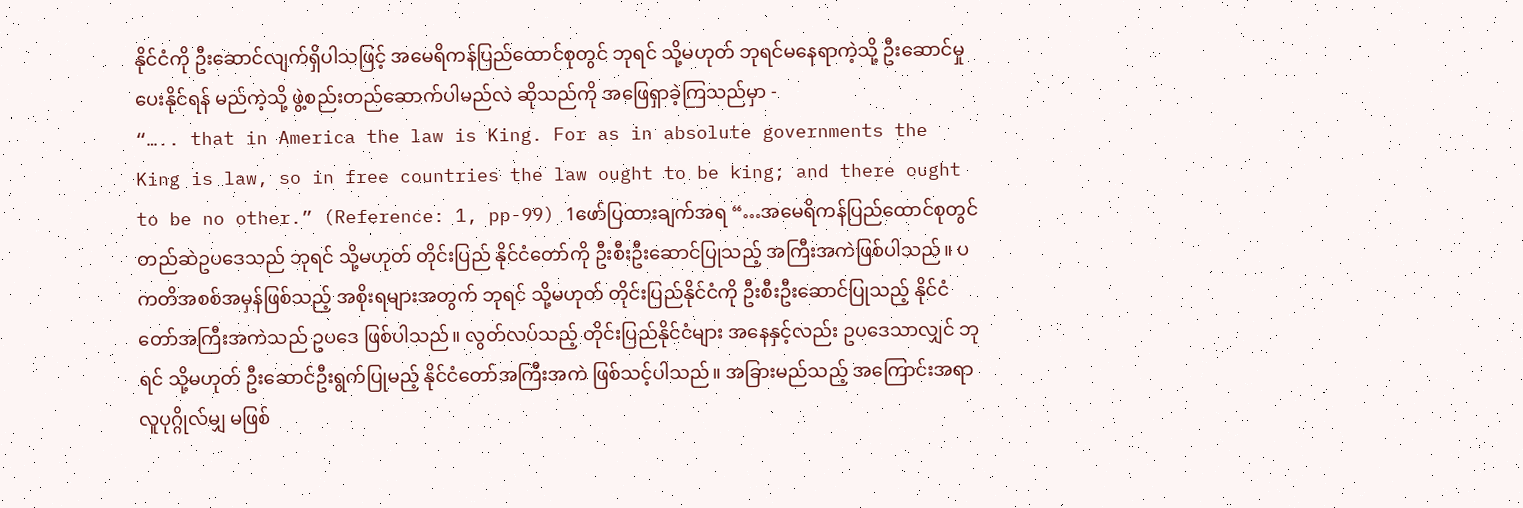နိုင်ငံကို ဦးဆောင်လျက်ရှိပါသဖြင့် အမေရိကန်ပြည်ထောင်စုတွင် ဘုရင် သို့မဟုတ် ဘုရင်မနေရာကဲ့သို့ ဦးဆောင်မှု ပေးနိုင်ရန် မည်ကဲ့သို့ ဖွဲ့စည်းတည်ဆောက်ပါမည်လဲ ဆိုသည်ကို အဖြေရှာခဲ့ကြသည်မှာ -
“….. that in America the law is King. For as in absolute governments the King is law, so in free countries the law ought to be king; and there ought to be no other.” (Reference: 1, pp-99) 1ဖော်ပြထားချက်အရ “…အမေရိကန်ပြည်ထောင်စုတွင် တည်ဆဲဥပဒေသည် ဘုရင် သို့မဟုတ် တိုင်းပြည် နိုင်ငံတော်ကို ဦးစီးဦးဆောင်ပြုသည့် အကြီးအကဲဖြစ်ပါသည်။ ပကတိအစစ်အမှန်ဖြစ်သည့် အစိုးရများအတွက် ဘုရင် သို့မဟုတ် တိုင်းပြည်နိုင်ငံကို ဦးစီးဦးဆောင်ပြုသည့် နိုင်ငံတော်အကြီးအကဲသည် ဥပဒေ ဖြစ်ပါသည်။ လွတ်လပ်သည့် တိုင်းပြည်နိုင်ငံများ အနေနှင့်လည်း ဥပဒေသာလျှင် ဘုရင် သို့မဟုတ် ဦးဆောင်ဦးရွက်ပြုမည့် နိုင်ငံတော်အကြီးအကဲ ဖြစ်သင့်ပါသည်။ အခြားမည်သည့် အကြောင်းအရာ လူပုဂ္ဂိုလ်မျှ မဖြစ်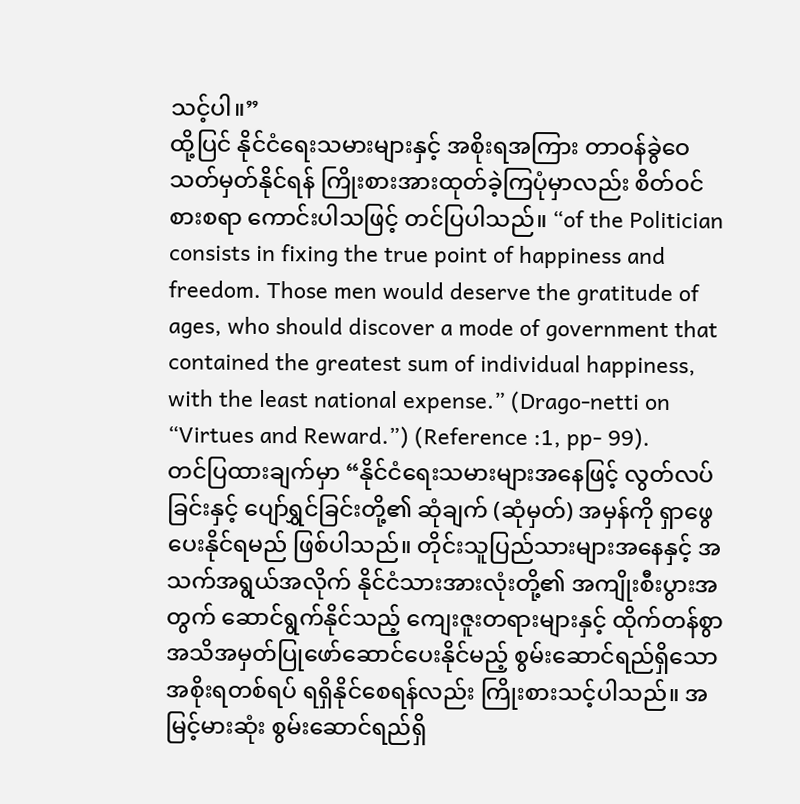သင့်ပါ။”
ထို့ပြင် နိုင်ငံရေးသမားများနှင့် အစိုးရအကြား တာဝန်ခွဲဝေသတ်မှတ်နိုင်ရန် ကြိုးစားအားထုတ်ခဲ့ကြပုံမှာလည်း စိတ်ဝင်စားစရာ ကောင်းပါသဖြင့် တင်ပြပါသည်။ “of the Politician consists in fixing the true point of happiness and freedom. Those men would deserve the gratitude of ages, who should discover a mode of government that contained the greatest sum of individual happiness, with the least national expense.” (Drago-netti on “Virtues and Reward.”) (Reference :1, pp- 99).
တင်ပြထားချက်မှာ “နိုင်ငံရေးသမားများအနေဖြင့် လွတ်လပ်ခြင်းနှင့် ပျော်ရွှင်ခြင်းတို့၏ ဆုံချက် (ဆုံမှတ်) အမှန်ကို ရှာဖွေပေးနိုင်ရမည် ဖြစ်ပါသည်။ တိုင်းသူပြည်သားများအနေနှင့် အသက်အရွယ်အလိုက် နိုင်ငံသားအားလုံးတို့၏ အကျိုးစီးပွားအတွက် ဆောင်ရွက်နိုင်သည့် ကျေးဇူးတရားများနှင့် ထိုက်တန်စွာ အသိအမှတ်ပြုဖော်ဆောင်ပေးနိုင်မည့် စွမ်းဆောင်ရည်ရှိသော အစိုးရတစ်ရပ် ရရှိနိုင်စေရန်လည်း ကြိုးစားသင့်ပါသည်။ အမြင့်မားဆုံး စွမ်းဆောင်ရည်ရှိ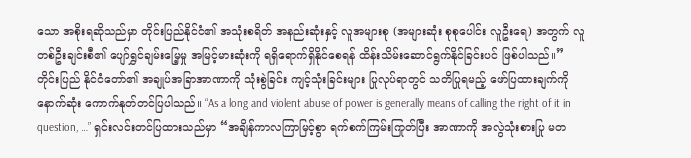သော အစိုးရဆိုသည်မှာ တိုင်းပြည်နိုင်ငံ၏ အသုံးစရိတ် အနည်းဆုံးနှင့် လူအများစု (အများဆုံး စုစုပေါင်း လူဦးရေ) အတွက် လူတစ်ဦးချင်းစီ၏ ပျော်ရွှင်ချမ်းမြေ့မှု အမြင့်မားဆုံးကို ရရှိရောက်ရှိနိုင်စေရန် ထိန်းသိမ်းဆောင်ရွက်နိုင်ခြင်းပင် ဖြစ်ပါသည်။”
တိုင်းပြည် နိုင်ငံတော်၏ အချုပ်အခြာအာဏာကို သုံးစွဲခြင်း ကျင့်သုံးခြင်းများ ပြုလုပ်ရာတွင် သတိပြုရမည့် ဖော်ပြထားချက်ကို နောက်ဆုံး ကောက်နုတ်တင်ပြပါသည်။ “As a long and violent abuse of power is generally means of calling the right of it in question, …” ရှင်းလင်းတင်ပြထားသည်မှာ “အချိန်ကာလကြာမြင့်စွာ ရက်စက်ကြမ်းကြုတ်ပြီး အာဏာကို အလွဲသုံးစားပြု မတ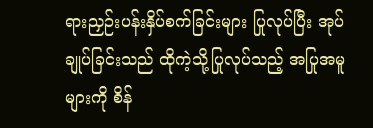ရားညှဉ်းပန်းနှိပ်စက်ခြင်းများ ပြုလုပ်ပြီး အုပ်ချုပ်ခြင်းသည် ထိုကဲ့သို့ပြုလုပ်သည့် အပြုအမူများကို စိန်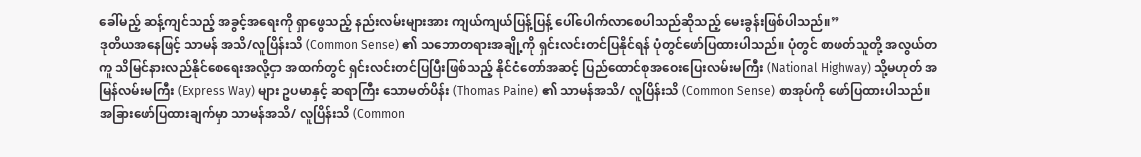ခေါ်မည့် ဆန့်ကျင်သည့် အခွင့်အရေးကို ရှာဖွေသည့် နည်းလမ်းများအား ကျယ်ကျယ်ပြန့်ပြန့် ပေါ်ပေါက်လာစေပါသည်ဆိုသည့် မေးခွန်းဖြစ်ပါသည်။”
ဒုတိယအနေဖြင့် သာမန် အသိ/လူပြိန်းသိ (Common Sense) ၏ သဘောတရားအချို့ကို ရှင်းလင်းတင်ပြနိုင်ရန် ပုံတွင်ဖော်ပြထားပါသည်။ ပုံတွင် စာဖတ်သူတို့ အလွယ်တကူ သိမြင်နားလည်နိုင်စေရေးအလို့ငှာ အထက်တွင် ရှင်းလင်းတင်ပြပြီးဖြစ်သည့် နိုင်ငံတော်အဆင့် ပြည်ထောင်စုအဝေးပြေးလမ်းမကြီး (National Highway) သို့မဟုတ် အမြန်လမ်းမကြီး (Express Way) များ ဥပမာနှင့် ဆရာကြီး သောမတ်ပိန်း (Thomas Paine) ၏ သာမန်အသိ/ လူပြိန်းသိ (Common Sense) စာအုပ်ကို ဖော်ပြထားပါသည်။
အခြားဖော်ပြထားချက်မှာ သာမန်အသိ/ လူပြိန်းသိ (Common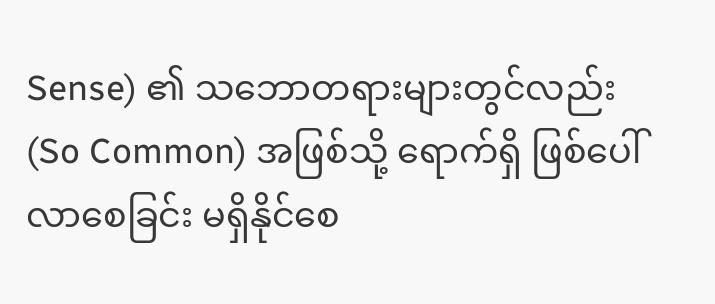Sense) ၏ သဘောတရားများတွင်လည်း (So Common) အဖြစ်သို့ ရောက်ရှိ ဖြစ်ပေါ်လာစေခြင်း မရှိနိုင်စေ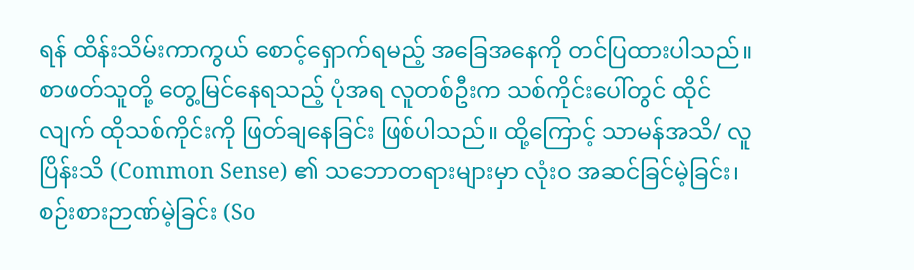ရန် ထိန်းသိမ်းကာကွယ် စောင့်ရှောက်ရမည့် အခြေအနေကို တင်ပြထားပါသည်။ စာဖတ်သူတို့ တွေ့မြင်နေရသည့် ပုံအရ လူတစ်ဦးက သစ်ကိုင်းပေါ်တွင် ထိုင်လျက် ထိုသစ်ကိုင်းကို ဖြတ်ချနေခြင်း ဖြစ်ပါသည်။ ထို့ကြောင့် သာမန်အသိ/ လူပြိန်းသိ (Common Sense) ၏ သဘောတရားများမှာ လုံးဝ အဆင်ခြင်မဲ့ခြင်း၊ စဉ်းစားဉာဏ်မဲ့ခြင်း (So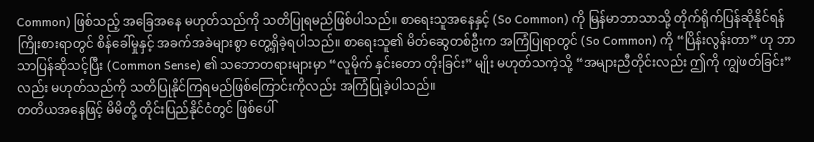Common) ဖြစ်သည့် အခြေအနေ မဟုတ်သည်ကို သတိပြုရမည်ဖြစ်ပါသည်။ စာရေးသူအနေနှင့် (So Common) ကို မြန်မာဘာသာသို့ တိုက်ရိုက်ပြန်ဆိုနိုင်ရန် ကြိုးစားရာတွင် စိန်ခေါ်မှုနှင့် အခက်အခဲများစွာ တွေ့ရှိခဲ့ရပါသည်။ စာရေးသူ၏ မိတ်ဆွေတစ်ဦးက အကြံပြုရာတွင် (So Common) ကို “ပြိန်းလွန်းတာ” ဟု ဘာသာပြန်ဆိုသင့်ပြီး (Common Sense) ၏ သဘောတရားများမှာ “လူမိုက် နှင်းတော တိုးခြင်း” မျိုး မဟုတ်သကဲ့သို့ “အများညီတိုင်းလည်း ဤကို ကျွဲဖတ်ခြင်း” လည်း မဟုတ်သည်ကို သတိပြုနိုင်ကြရမည်ဖြစ်ကြောင်းကိုလည်း အကြံပြုခဲ့ပါသည်။
တတိယအနေဖြင့် မိမိတို့ တိုင်းပြည်နိုင်ငံတွင် ဖြစ်ပေါ်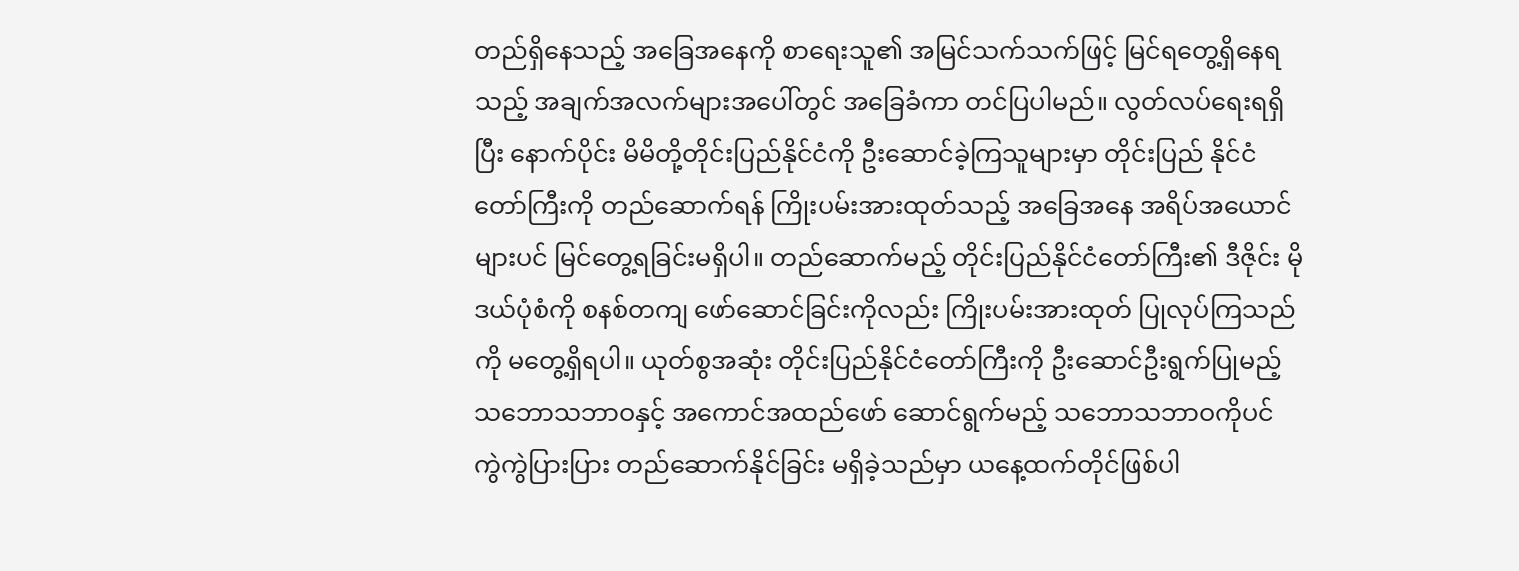တည်ရှိနေသည့် အခြေအနေကို စာရေးသူ၏ အမြင်သက်သက်ဖြင့် မြင်ရတွေ့ရှိနေရသည့် အချက်အလက်များအပေါ်တွင် အခြေခံကာ တင်ပြပါမည်။ လွတ်လပ်ရေးရရှိပြီး နောက်ပိုင်း မိမိတို့တိုင်းပြည်နိုင်ငံကို ဦးဆောင်ခဲ့ကြသူများမှာ တိုင်းပြည် နိုင်ငံတော်ကြီးကို တည်ဆောက်ရန် ကြိုးပမ်းအားထုတ်သည့် အခြေအနေ အရိပ်အယောင်များပင် မြင်တွေ့ရခြင်းမရှိပါ။ တည်ဆောက်မည့် တိုင်းပြည်နိုင်ငံတော်ကြီး၏ ဒီဇိုင်း မိုဒယ်ပုံစံကို စနစ်တကျ ဖော်ဆောင်ခြင်းကိုလည်း ကြိုးပမ်းအားထုတ် ပြုလုပ်ကြသည်ကို မတွေ့ရှိရပါ။ ယုတ်စွအဆုံး တိုင်းပြည်နိုင်ငံတော်ကြီးကို ဦးဆောင်ဦးရွက်ပြုမည့် သဘောသဘာဝနှင့် အကောင်အထည်ဖော် ဆောင်ရွက်မည့် သဘောသဘာဝကိုပင် ကွဲကွဲပြားပြား တည်ဆောက်နိုင်ခြင်း မရှိခဲ့သည်မှာ ယနေ့ထက်တိုင်ဖြစ်ပါ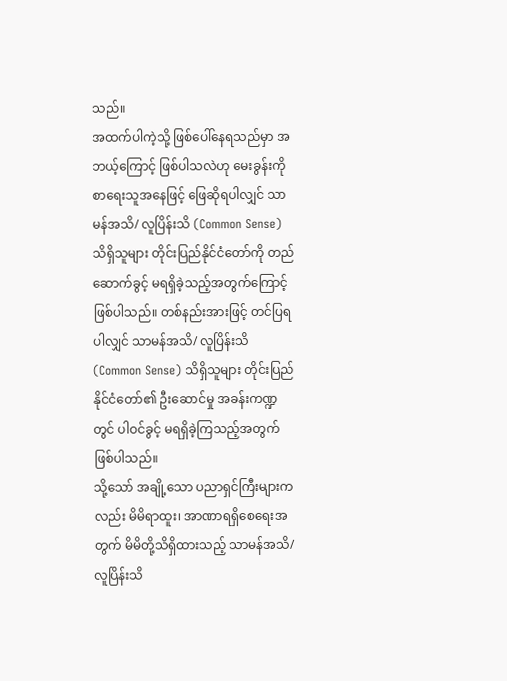သည်။
အထက်ပါကဲ့သို့ ဖြစ်ပေါ်နေရသည်မှာ အဘယ့်ကြောင့် ဖြစ်ပါသလဲဟု မေးခွန်းကို စာရေးသူအနေဖြင့် ဖြေဆိုရပါလျှင် သာမန်အသိ/ လူပြိန်းသိ (Common Sense) သိရှိသူများ တိုင်းပြည်နိုင်ငံတော်ကို တည်ဆောက်ခွင့် မရရှိခဲ့သည့်အတွက်ကြောင့်ဖြစ်ပါသည်။ တစ်နည်းအားဖြင့် တင်ပြရပါလျှင် သာမန်အသိ/ လူပြိန်းသိ (Common Sense) သိရှိသူများ တိုင်းပြည် နိုင်ငံတော်၏ ဦးဆောင်မှု အခန်းကဏ္ဍတွင် ပါဝင်ခွင့် မရရှိခဲ့ကြသည့်အတွက် ဖြစ်ပါသည်။
သို့သော် အချို့သော ပညာရှင်ကြီးများကလည်း မိမိရာထူး၊ အာဏာရရှိစေရေးအတွက် မိမိတို့သိရှိထားသည့် သာမန်အသိ/ လူပြိန်းသိ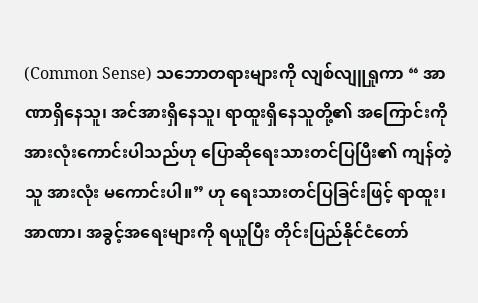(Common Sense) သဘောတရားများကို လျစ်လျူရှုကာ “ အာဏာရှိနေသူ၊ အင်အားရှိနေသူ၊ ရာထူးရှိနေသူတို့၏ အကြောင်းကို အားလုံးကောင်းပါသည်ဟု ပြောဆိုရေးသားတင်ပြပြီး၏ ကျန်တဲ့သူ အားလုံး မကောင်းပါ။” ဟု ရေးသားတင်ပြခြင်းဖြင့် ရာထူး၊ အာဏာ၊ အခွင့်အရေးများကို ရယူပြီး တိုင်းပြည်နိုင်ငံတော်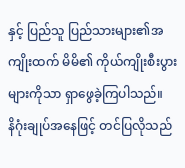နှင့် ပြည်သူ ပြည်သားများ၏အကျိုးထက် မိမိ၏ ကိုယ်ကျိုးစီးပွားများကိုသာ ရှာဖွေခဲ့ကြပါသည်။
နိဂုံးချုပ်အနေဖြင့် တင်ပြလိုသည်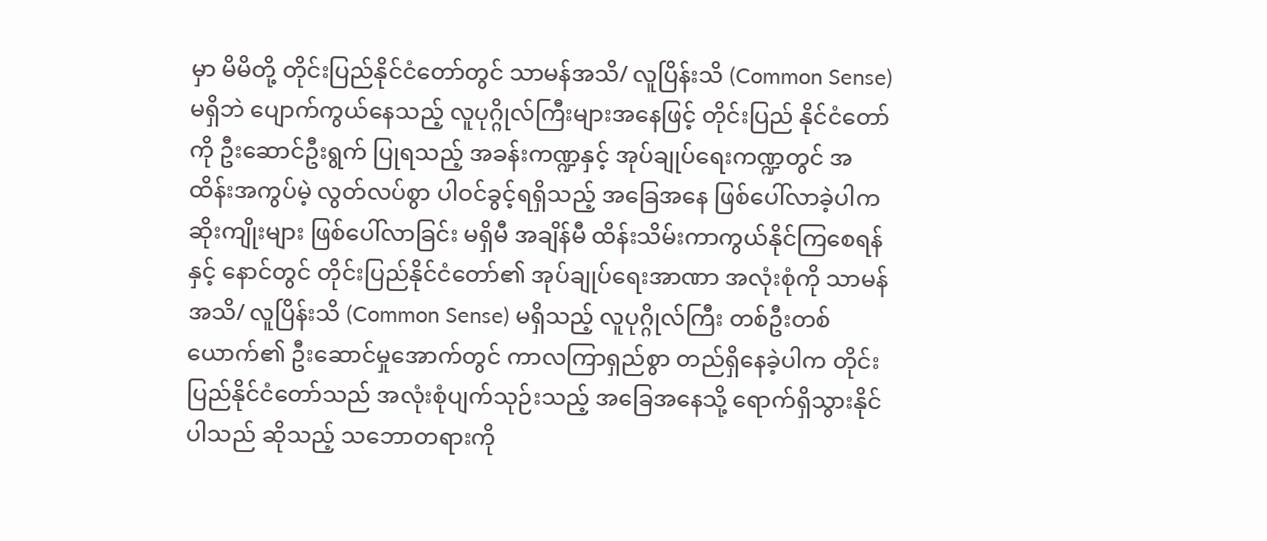မှာ မိမိတို့ တိုင်းပြည်နိုင်ငံတော်တွင် သာမန်အသိ/ လူပြိန်းသိ (Common Sense) မရှိဘဲ ပျောက်ကွယ်နေသည့် လူပုဂ္ဂိုလ်ကြီးများအနေဖြင့် တိုင်းပြည် နိုင်ငံတော်ကို ဦးဆောင်ဦးရွက် ပြုရသည့် အခန်းကဏ္ဍနှင့် အုပ်ချုပ်ရေးကဏ္ဍတွင် အထိန်းအကွပ်မဲ့ လွတ်လပ်စွာ ပါဝင်ခွင့်ရရှိသည့် အခြေအနေ ဖြစ်ပေါ်လာခဲ့ပါက ဆိုးကျိုးများ ဖြစ်ပေါ်လာခြင်း မရှိမီ အချိန်မီ ထိန်းသိမ်းကာကွယ်နိုင်ကြစေရန်နှင့် နောင်တွင် တိုင်းပြည်နိုင်ငံတော်၏ အုပ်ချုပ်ရေးအာဏာ အလုံးစုံကို သာမန်အသိ/ လူပြိန်းသိ (Common Sense) မရှိသည့် လူပုဂ္ဂိုလ်ကြီး တစ်ဦးတစ်ယောက်၏ ဦးဆောင်မှုအောက်တွင် ကာလကြာရှည်စွာ တည်ရှိနေခဲ့ပါက တိုင်းပြည်နိုင်ငံတော်သည် အလုံးစုံပျက်သုဉ်းသည့် အခြေအနေသို့ ရောက်ရှိသွားနိုင်ပါသည် ဆိုသည့် သဘောတရားကို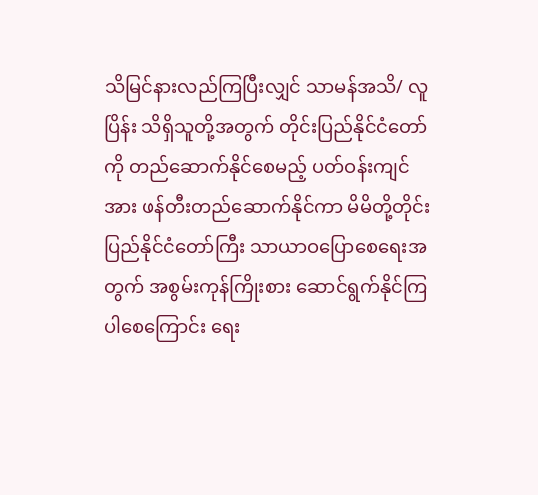သိမြင်နားလည်ကြပြီးလျှင် သာမန်အသိ/ လူပြိန်း သိရှိသူတို့အတွက် တိုင်းပြည်နိုင်ငံတော်ကို တည်ဆောက်နိုင်စေမည့် ပတ်ဝန်းကျင်အား ဖန်တီးတည်ဆောက်နိုင်ကာ မိမိတို့တိုင်းပြည်နိုင်ငံတော်ကြီး သာယာဝပြောစေရေးအတွက် အစွမ်းကုန်ကြိုးစား ဆောင်ရွက်နိုင်ကြပါစေကြောင်း ရေး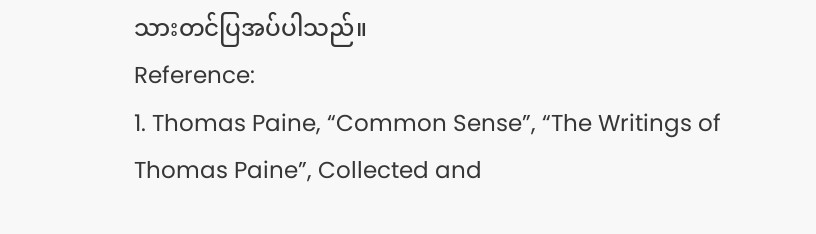သားတင်ပြအပ်ပါသည်။
Reference:
1. Thomas Paine, “Common Sense”, “The Writings of Thomas Paine”, Collected and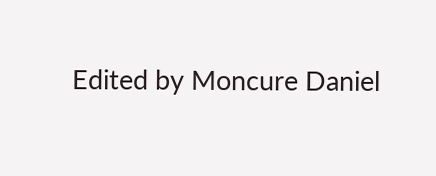Edited by Moncure Daniel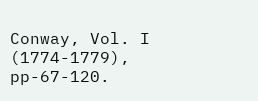Conway, Vol. I (1774-1779), pp-67-120.